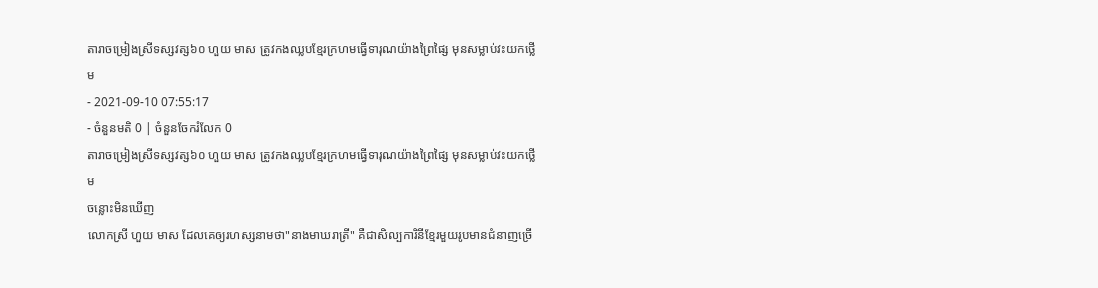តារាចម្រៀងស្រីទស្សវត្ស៦០ ហួយ មាស ត្រូវកងឈ្លបខ្មែរក្រហមធ្វើទារុណយ៉ាងព្រៃផ្សៃ មុនសម្លាប់វះយកថ្លើម
- 2021-09-10 07:55:17
- ចំនួនមតិ 0 | ចំនួនចែករំលែក 0
តារាចម្រៀងស្រីទស្សវត្ស៦០ ហួយ មាស ត្រូវកងឈ្លបខ្មែរក្រហមធ្វើទារុណយ៉ាងព្រៃផ្សៃ មុនសម្លាប់វះយកថ្លើម
ចន្លោះមិនឃើញ
លោកស្រី ហួយ មាស ដែលគេឲ្យរហស្សនាមថា"នាងមាឃរាត្រី" គឺជាសិល្បការិនីខ្មែរមួយរូបមានជំនាញច្រើ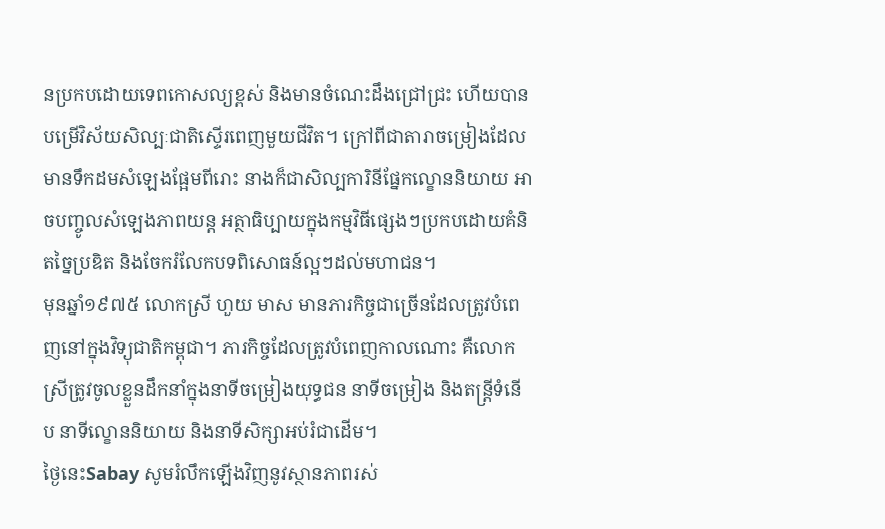នប្រកបដោយទេពកោសល្យខ្ពស់ និងមានចំណេះដឹងជ្រៅជ្រះ ហើយបានបម្រើវិស័យសិល្បៈជាតិស្ទើរពេញមួយជីវិត។ ក្រៅពីជាតារាចម្រៀងដែលមានទឹកដមសំឡេងផ្អែមពីរោះ នាងក៏ជាសិល្បការិនីផ្នែកល្ខោននិយាយ អាចបញ្ចូលសំឡេងភាពយន្ត អត្ថាធិប្បាយក្នុងកម្មវិធីផ្សេងៗប្រកបដោយគំនិតច្នៃប្រឌិត និងចែករំលែកបទពិសោធន៍ល្អៗដល់មហាជន។
មុនឆ្នាំ១៩៧៥ លោកស្រី ហួយ មាស មានភារកិច្ចជាច្រើនដែលត្រូវបំពេញនៅក្នុងវិទ្យុជាតិកម្ពុជា។ ភារកិច្ចដែលត្រូវបំពេញកាលណោះ គឺលោកស្រីត្រូវចូលខ្លួនដឹកនាំក្នុងនាទីចម្រៀងយុទ្ធជន នាទីចម្រៀង និងតន្ត្រីទំនើប នាទីល្ខោននិយាយ និងនាទីសិក្សាអប់រំជាដើម។
ថ្ងៃនេះSabay សូមរំលឹកឡើងវិញនូវស្ថានភាពរស់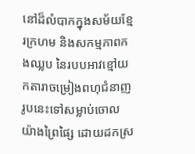នៅដ៏លំបាកក្នុងសម័យខ្មែរក្រហម និងសកម្មភាពកងឈ្លប នៃរបបអាវខ្មៅយកតារាចម្រៀងពហុជំនាញរូបនេះទៅសម្លាប់ចោលយ៉ាងព្រៃផ្សៃ ដោយដកស្រ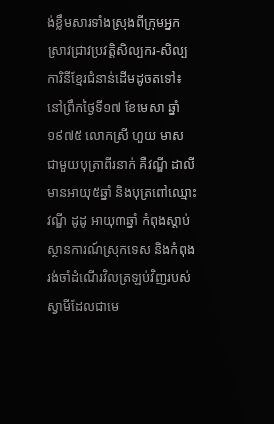ង់ខ្លឹមសារទាំងស្រុងពីក្រុមអ្នកស្រាវជ្រាវប្រវត្តិសិល្បករ-សិល្បការិនីខ្មែរជំនាន់ដើមដូចតទៅ៖
នៅព្រឹកថ្ងៃទី១៧ ខែមេសា ឆ្នាំ១៩៧៥ លោកស្រី ហួយ មាស ជាមួយបុត្រាពីរនាក់ គឺវណ្ឌី ដាលី មានអាយុ៥ឆ្នាំ និងបុត្រពៅឈ្មោះ វណ្ឌី ដូដូ អាយុ៣ឆ្នាំ កំពុងស្ដាប់ស្ថានការណ៍ស្រុកទេស និងកំពុងរង់ចាំដំណើរវិលត្រឡប់វិញរបស់ស្វាមីដែលជាមេ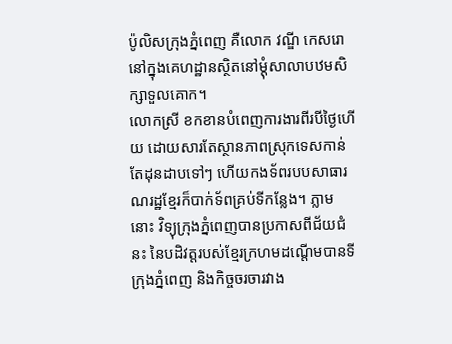ប៉ូលិសក្រុងភ្នំពេញ គឺលោក វណ្ឌី កេសរោ នៅក្នុងគេហដ្ឋានស្ថិតនៅម្ដុំសាលាបឋមសិក្សាទួលគោក។
លោកស្រី ខកខានបំពេញការងារពីរបីថ្ងៃហើយ ដោយសារតែស្ថានភាពស្រុកទេសកាន់តែដុនដាបទៅៗ ហើយកងទ័ពរបបសាធារណរដ្ឋខ្មែរក៏បាក់ទ័ពគ្រប់ទីកន្លែង។ ភ្លាមនោះ វិទ្យុក្រុងភ្នំពេញបានប្រកាសពីជ័យជំនះ នៃបដិវត្ដរបស់ខ្មែរក្រហមដណ្ដើមបានទីក្រុងភ្នំពេញ និងកិច្ចចរចារវាង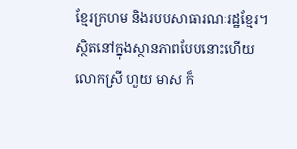ខ្មែរក្រហម និងរបបសាធារណៈរដ្ឋខ្មែរ។
ស្ថិតនៅក្នុងស្ថានភាពបែបនោះហើយ លោកស្រី ហួយ មាស ក៏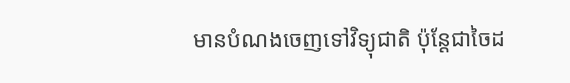មានបំណងចេញទៅវិទ្យុជាតិ ប៉ុន្តែជាចៃដ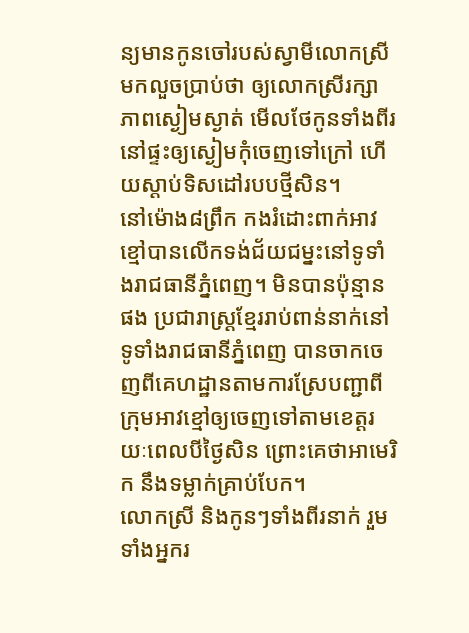ន្យមានកូនចៅរបស់ស្វាមីលោកស្រីមកលួចប្រាប់ថា ឲ្យលោកស្រីរក្សាភាពស្ងៀមស្ងាត់ មើលថែកូនទាំងពីរ នៅផ្ទះឲ្យស្ងៀមកុំចេញទៅក្រៅ ហើយស្ដាប់ទិសដៅរបបថ្មីសិន។
នៅម៉ោង៨ព្រឹក កងរំដោះពាក់អាវខ្មៅបានលើកទង់ជ័យជម្នះនៅទូទាំងរាជធានីភ្នំពេញ។ មិនបានប៉ុន្មានផង ប្រជារាស្ដ្រខ្មែររាប់ពាន់នាក់នៅទូទាំងរាជធានីភ្នំពេញ បានចាកចេញពីគេហដ្ឋានតាមការស្រែបញ្ជាពីក្រុមអាវខ្មៅឲ្យចេញទៅតាមខេត្ដរយៈពេលបីថ្ងៃសិន ព្រោះគេថាអាមេរិក នឹងទម្លាក់គ្រាប់បែក។
លោកស្រី និងកូនៗទាំងពីរនាក់ រួមទាំងអ្នករ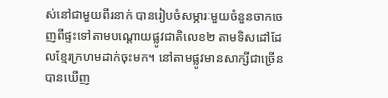ស់នៅជាមួយពីរនាក់ បានរៀបចំសម្ភារៈមួយចំនួនចាកចេញពីផ្ទះទៅតាមបណ្ដោយផ្លូវជាតិលេខ២ តាមទិសដៅដែលខ្មែរក្រហមដាក់ចុះមក។ នៅតាមផ្លូវមានសាក្សីជាច្រើនបានឃើញ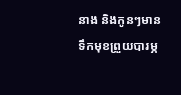នាង និងកូនៗមានទឹកមុខព្រួយបារម្ភ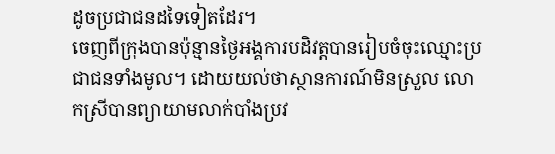ដូចប្រជាជនដទៃទៀតដែរ។
ចេញពីក្រុងបានប៉ុន្មានថ្ងៃអង្គការបដិវត្តបានរៀបចំចុះឈ្មោះប្រជាជនទាំងមូល។ ដោយយល់ថាស្ថានការណ៍មិនស្រួល លោកស្រីបានព្យាយាមលាក់បាំងប្រវ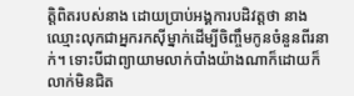ត្តិពិតរបស់នាង ដោយប្រាប់អង្គការបដិវត្តថា នាងឈ្មោះលុកជាអ្នករកស៊ីម្នាក់ដើម្បីចិញ្ចឹមកូនចំនួនពីរនាក់។ ទោះបីជាព្យាយាមលាក់បាំងយ៉ាងណាក៏ដោយក៏លាក់មិនជិត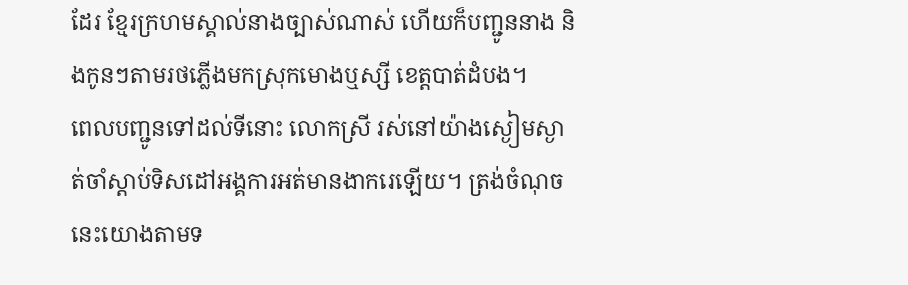ដែរ ខ្មែរក្រហមស្គាល់នាងច្បាស់ណាស់ ហើយក៏បញ្ជូននាង និងកូនៗតាមរថភ្លើងមកស្រុកមោងឬស្សី ខេត្ដបាត់ដំបង។
ពេលបញ្ជូនទៅដល់ទីនោះ លោកស្រី រស់នៅយ៉ាងស្ងៀមស្ងាត់ចាំស្ដាប់ទិសដៅអង្គការអត់មានងាករេឡើយ។ ត្រង់ចំណុចនេះយោងតាមទ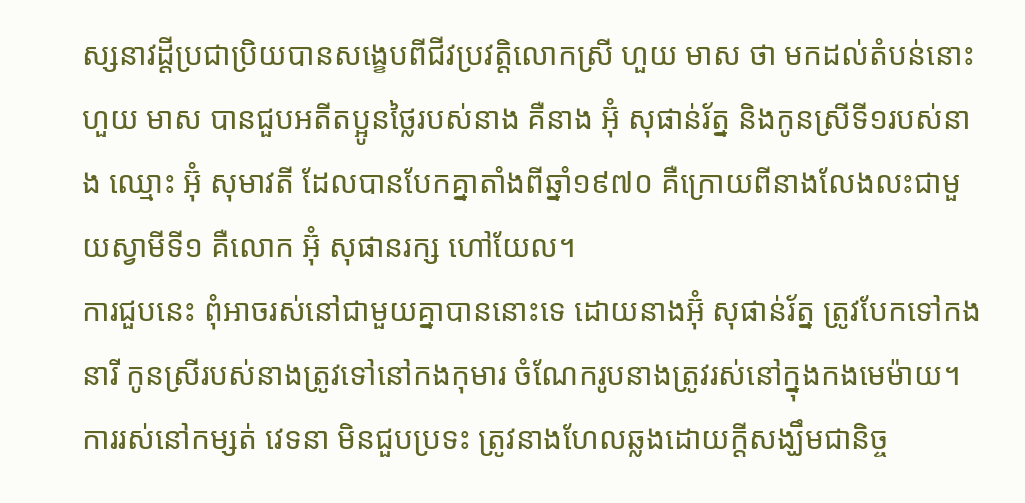ស្សនាវដ្ដីប្រជាប្រិយបានសង្ខេបពីជីវប្រវត្តិលោកស្រី ហួយ មាស ថា មកដល់តំបន់នោះហួយ មាស បានជួបអតីតប្អូនថ្លៃរបស់នាង គឺនាង អ៊ុំ សុផាន់រ័ត្ន និងកូនស្រីទី១របស់នាង ឈ្មោះ អ៊ុំ សុមាវតី ដែលបានបែកគ្នាតាំងពីឆ្នាំ១៩៧០ គឺក្រោយពីនាងលែងលះជាមួយស្វាមីទី១ គឺលោក អ៊ុំ សុផានរក្ស ហៅយែល។
ការជួបនេះ ពុំអាចរស់នៅជាមួយគ្នាបាននោះទេ ដោយនាងអ៊ុំ សុផាន់រ័ត្ន ត្រូវបែកទៅកងនារី កូនស្រីរបស់នាងត្រូវទៅនៅកងកុមារ ចំណែករូបនាងត្រូវរស់នៅក្នុងកងមេម៉ាយ។ ការរស់នៅកម្សត់ វេទនា មិនជួបប្រទះ ត្រូវនាងហែលឆ្លងដោយក្ដីសង្ឃឹមជានិច្ច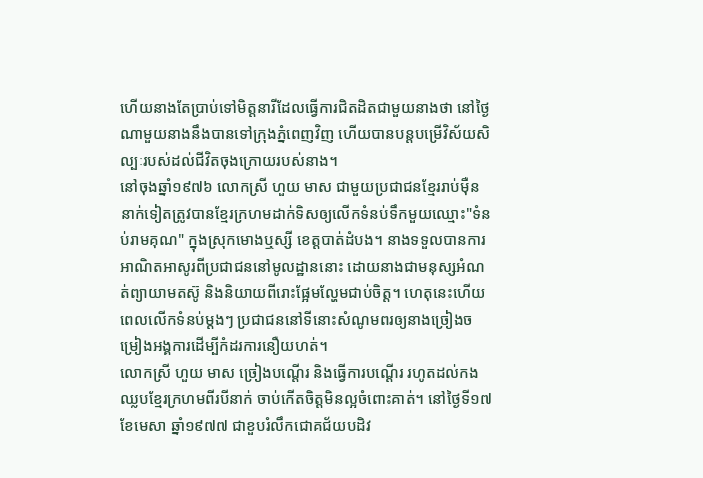ហើយនាងតែប្រាប់ទៅមិត្ដនារីដែលធ្វើការជិតដិតជាមួយនាងថា នៅថ្ងៃណាមួយនាងនឹងបានទៅក្រុងភ្នំពេញវិញ ហើយបានបន្ដបម្រើវិស័យសិល្បៈរបស់ដល់ជីវិតចុងក្រោយរបស់នាង។
នៅចុងឆ្នាំ១៩៧៦ លោកស្រី ហួយ មាស ជាមួយប្រជាជនខ្មែររាប់ម៉ឺននាក់ទៀតត្រូវបានខ្មែរក្រហមដាក់ទិសឲ្យលើកទំនប់ទឹកមួយឈ្មោះ"ទំនប់រាមគុណ" ក្នុងស្រុកមោងឬស្សី ខេត្ដបាត់ដំបង។ នាងទទួលបានការអាណិតអាសូរពីប្រជាជននៅមូលដ្ឋាននោះ ដោយនាងជាមនុស្សអំណត់ព្យាយាមតស៊ូ និងនិយាយពីរោះផ្អែមល្ហែមជាប់ចិត្ដ។ ហេតុនេះហើយពេលលើកទំនប់ម្ដងៗ ប្រជាជននៅទីនោះសំណូមពរឲ្យនាងច្រៀងចម្រៀងអង្គការដើម្បីកំដរការនឿយហត់។
លោកស្រី ហួយ មាស ច្រៀងបណ្ដើរ និងធ្វើការបណ្ដើរ រហូតដល់កងឈ្លបខ្មែរក្រហមពីរបីនាក់ ចាប់កើតចិត្ដមិនល្អចំពោះគាត់។ នៅថ្ងៃទី១៧ ខែមេសា ឆ្នាំ១៩៧៧ ជាខួបរំលឹកជោគជ័យបដិវ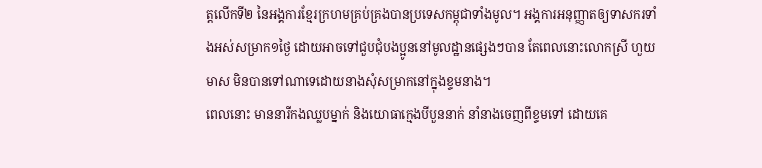ត្ដលើកទី២ នៃអង្គការខ្មែរក្រហមគ្រប់គ្រងបានប្រទេសកម្ពុជាទាំងមូល។ អង្គការអនុញ្ញាតឲ្យទាសករទាំងអស់សម្រាក១ថ្ងៃ ដោយអាចទៅជួបជុំបងប្អូននៅមូលដ្ឋានផ្សេងៗបាន តែពេលនោះលោកស្រី ហួយ មាស មិនបានទៅណាទេដោយនាងសុំសម្រាកនៅក្នុងខ្ទមនាង។
ពេលនោះ មាននារីកងឈ្លបម្នាក់ និងយោធាក្មេងបីបួននាក់ នាំនាងចេញពីខ្ទមទៅ ដោយគេ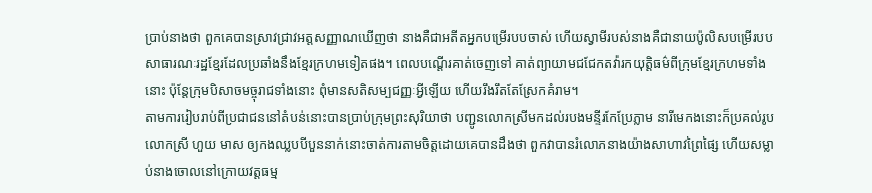ប្រាប់នាងថា ពួកគេបានស្រាវជ្រាវអត្ដសញ្ញាណឃើញថា នាងគឺជាអតីតអ្នកបម្រើរបបចាស់ ហើយស្វាមីរបស់នាងគឺជានាយប៉ូលិសបម្រើរបបសាធារណៈរដ្ឋខ្មែរដែលប្រឆាំងនឹងខ្មែរក្រហមទៀតផង។ ពេលបណ្ដើរគាត់ចេញទៅ គាត់ព្យាយាមជជែកតវ៉ារកយុត្ដិធម៌ពីក្រុមខ្មែរក្រហមទាំងនោះ ប៉ុន្ដែក្រុមបិសាចមច្ចុរាជទាំងនោះ ពុំមានសតិសម្បជញ្ញៈអ្វីឡើយ ហើយរឹងរឹតតែស្រែកគំរាម។
តាមការរៀបរាប់ពីប្រជាជននៅតំបន់នោះបានប្រាប់ក្រុមព្រះសុរិយាថា បញ្ជូនលោកស្រីមកដល់របងមន្ទីរកែប្រែភ្លាម នារីមេកងនោះក៏ប្រគល់រូបលោកស្រី ហួយ មាស ឲ្យកងឈ្លបបីបួននាក់នោះចាត់ការតាមចិត្ដដោយគេបានដឹងថា ពួកវាបានរំលោភនាងយ៉ាងសាហាវព្រៃផ្សៃ ហើយសម្លាប់នាងចោលនៅក្រោយវត្ដធម្ម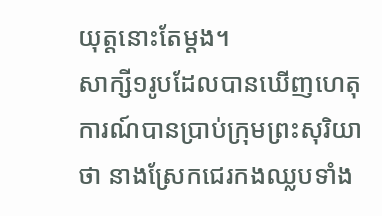យុត្តនោះតែម្ដង។
សាក្សី១រូបដែលបានឃើញហេតុការណ៍បានប្រាប់ក្រុមព្រះសុរិយាថា នាងស្រែកជេរកងឈ្លបទាំង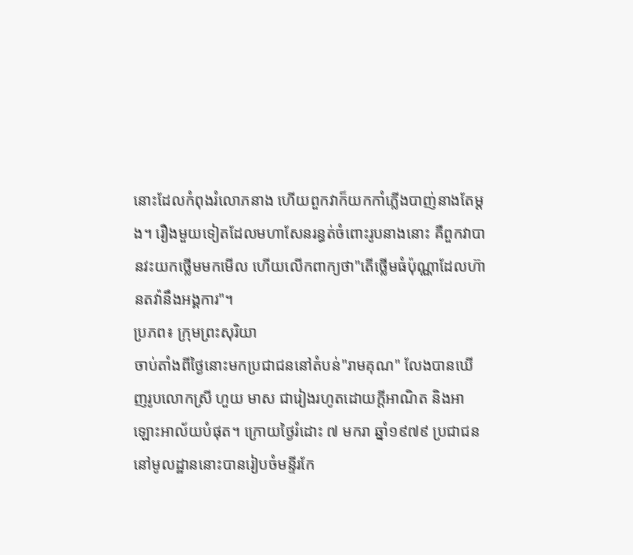នោះដែលកំពុងរំលោភនាង ហើយពួកវាក៏យកកាំភ្លើងបាញ់នាងតែម្ដង។ រឿងមួយទៀតដែលមហាសែនរន្ធត់ចំពោះរូបនាងនោះ គឺពួកវាបានវះយកថ្លើមមកមើល ហើយលើកពាក្យថា"តើថ្លើមធំប៉ុណ្ណាដែលហ៊ានតវ៉ានឹងអង្គការ"។
ប្រភព៖ ក្រុមព្រះសុរិយា
ចាប់តាំងពីថ្ងៃនោះមកប្រជាជននៅតំបន់"រាមគុណ" លែងបានឃើញរូបលោកស្រី ហួយ មាស ជារៀងរហូតដោយក្ដីអាណិត និងអាឡោះអាល័យបំផុត។ ក្រោយថ្ងៃរំដោះ ៧ មករា ឆ្នាំ១៩៧៩ ប្រជាជននៅមូលដ្ឋាននោះបានរៀបចំមន្ទីរកែ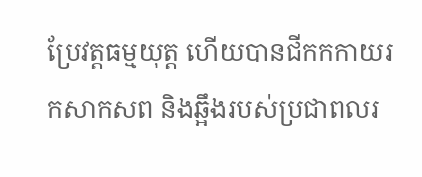ប្រែវត្តធម្មយុត្ត ហើយបានជីកកកាយរកសាកសព និងឆ្អឹងរបស់ប្រជាពលរ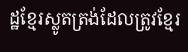ដ្ឋខ្មែរស្លូតត្រង់ដែលត្រូវខ្មែរ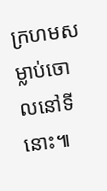ក្រហមសម្លាប់ចោលនៅទីនោះ៕